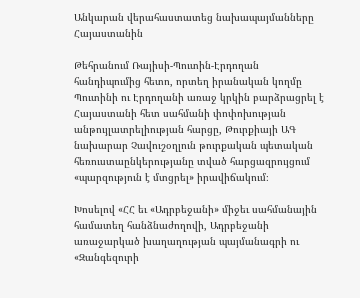Անկարան վերահաստատեց նախապայմանները Հայաստանին

Թեհրանում Ռայիսի-Պուտին-Էրդողան հանդիպումից հետո, որտեղ իրանական կողմը Պուտինի ու Էրդողանի առաջ կրկին բարձրացրել է Հայաստանի հետ սահմանի փոփոխության անթույլատրելիության հարցը, Թուրքիայի ԱԳ նախարար Չավուշօղլուն թուրքական պետական հեռուստաընկերությանը տված հարցազրույցում «պարզություն է մտցրել» իրավիճակում։

Խոսելով «ՀՀ եւ «Ադրբեջանի» միջեւ սահմանային համատեղ հանձնաժողովի, Ադրբեջանի առաջարկած խաղաղության պայմանագրի ու «Զանգեզուրի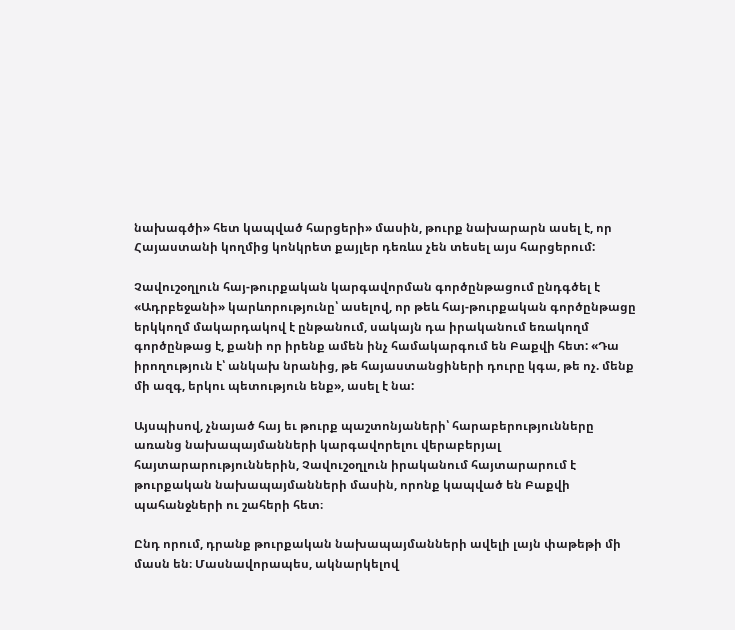նախագծի» հետ կապված հարցերի» մասին, թուրք նախարարն ասել է, որ Հայաստանի կողմից կոնկրետ քայլեր դեռևս չեն տեսել այս հարցերում:

Չավուշօղլուն հայ-թուրքական կարգավորման գործընթացում ընդգծել է «Ադրբեջանի» կարևորությունը՝ ասելով, որ թեև հայ-թուրքական գործընթացը երկկողմ մակարդակով է ընթանում, սակայն դա իրականում եռակողմ գործընթաց է, քանի որ իրենք ամեն ինչ համակարգում են Բաքվի հետ: «Դա իրողություն է՝ անկախ նրանից, թե հայաստանցիների դուրը կգա, թե ոչ. մենք մի ազգ, երկու պետություն ենք», ասել է նա:

Այսպիսով, չնայած հայ եւ թուրք պաշտոնյաների՝ հարաբերությունները առանց նախապայմանների կարգավորելու վերաբերյալ հայտարարություններին, Չավուշօղլուն իրականում հայտարարում է թուրքական նախապայմանների մասին, որոնք կապված են Բաքվի պահանջների ու շահերի հետ։

Ընդ որում, դրանք թուրքական նախապայմանների ավելի լայն փաթեթի մի մասն են։ Մասնավորապես, ակնարկելով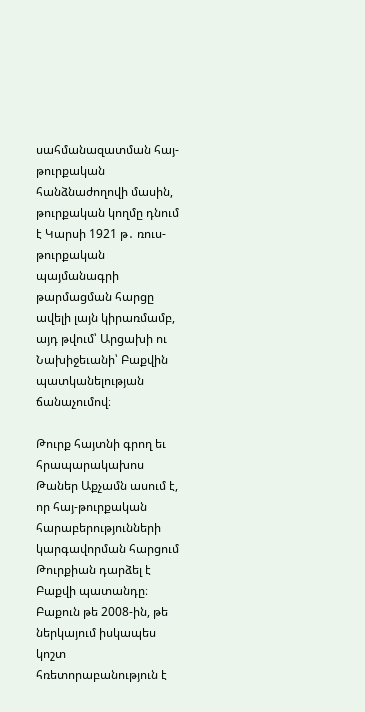սահմանազատման հայ-թուրքական հանձնաժողովի մասին, թուրքական կողմը դնում է Կարսի 1921 թ․ ռուս-թուրքական պայմանագրի թարմացման հարցը ավելի լայն կիրառմամբ, այդ թվում՝ Արցախի ու Նախիջեւանի՝ Բաքվին պատկանելության ճանաչումով։

Թուրք հայտնի գրող եւ հրապարակախոս Թաներ Աքչամն ասում է, որ հայ-թուրքական հարաբերությունների կարգավորման հարցում Թուրքիան դարձել է Բաքվի պատանդը։ Բաքուն թե 2008-ին, թե ներկայում իսկապես կոշտ հռետորաբանություն է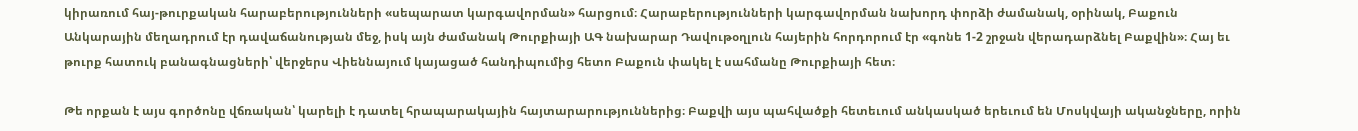կիրառում հայ-թուրքական հարաբերությունների «սեպարատ կարգավորման» հարցում։ Հարաբերությունների կարգավորման նախորդ փորձի ժամանակ, օրինակ, Բաքուն Անկարային մեղադրում էր դավաճանության մեջ, իսկ այն ժամանակ Թուրքիայի ԱԳ նախարար Դավութօղլուն հայերին հորդորում էր «գոնե 1-2 շրջան վերադարձնել Բաքվին»։ Հայ եւ թուրք հատուկ բանագնացների՝ վերջերս Վիեննայում կայացած հանդիպումից հետո Բաքուն փակել է սահմանը Թուրքիայի հետ։

Թե որքան է այս գործոնը վճռական՝ կարելի է դատել հրապարակային հայտարարություններից։ Բաքվի այս պահվածքի հետեւում անկասկած երեւում են Մոսկվայի ականջները, որին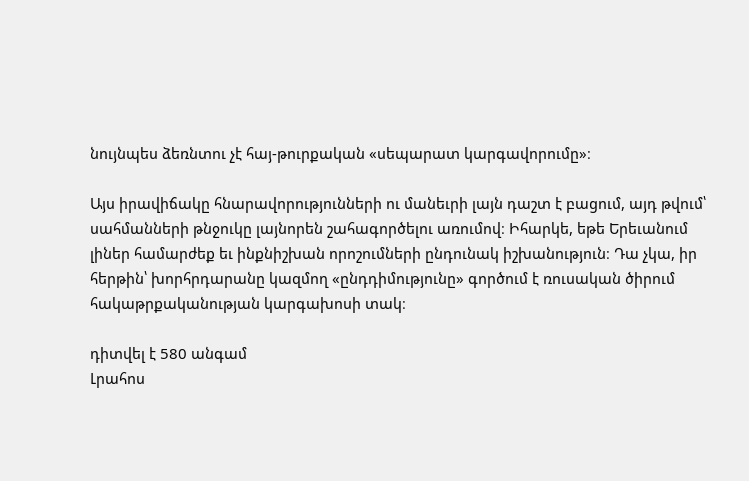նույնպես ձեռնտու չէ հայ-թուրքական «սեպարատ կարգավորումը»։

Այս իրավիճակը հնարավորությունների ու մանեւրի լայն դաշտ է բացում, այդ թվում՝ սահմանների թնջուկը լայնորեն շահագործելու առումով։ Իհարկե, եթե Երեւանում լիներ համարժեք եւ ինքնիշխան որոշումների ընդունակ իշխանություն։ Դա չկա, իր հերթին՝ խորհրդարանը կազմող «ընդդիմությունը» գործում է ռուսական ծիրում հակաթրքականության կարգախոսի տակ։

դիտվել է 580 անգամ
Լրահոս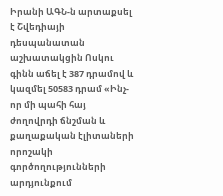Իրանի ԱԳՆ-ն արտաքսել է Շվեդիայի դեսպանատան աշխատակցին Ոսկու գինն աճել է 387 դրամով և կազմել 50583 դրամ «Ինչ-որ մի պահի հայ ժողովրդի ճնշման և քաղաքական էլիտաների որոշակի գործողությունների արդյունքում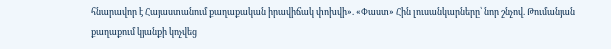հնարավոր է Հայաստանում քաղաքական իրավիճակ փոխվի». «Փաստ» Հին լուսանկարները՝ նոր շնչով. Թումանյան քաղաքում կյանքի կոչվեց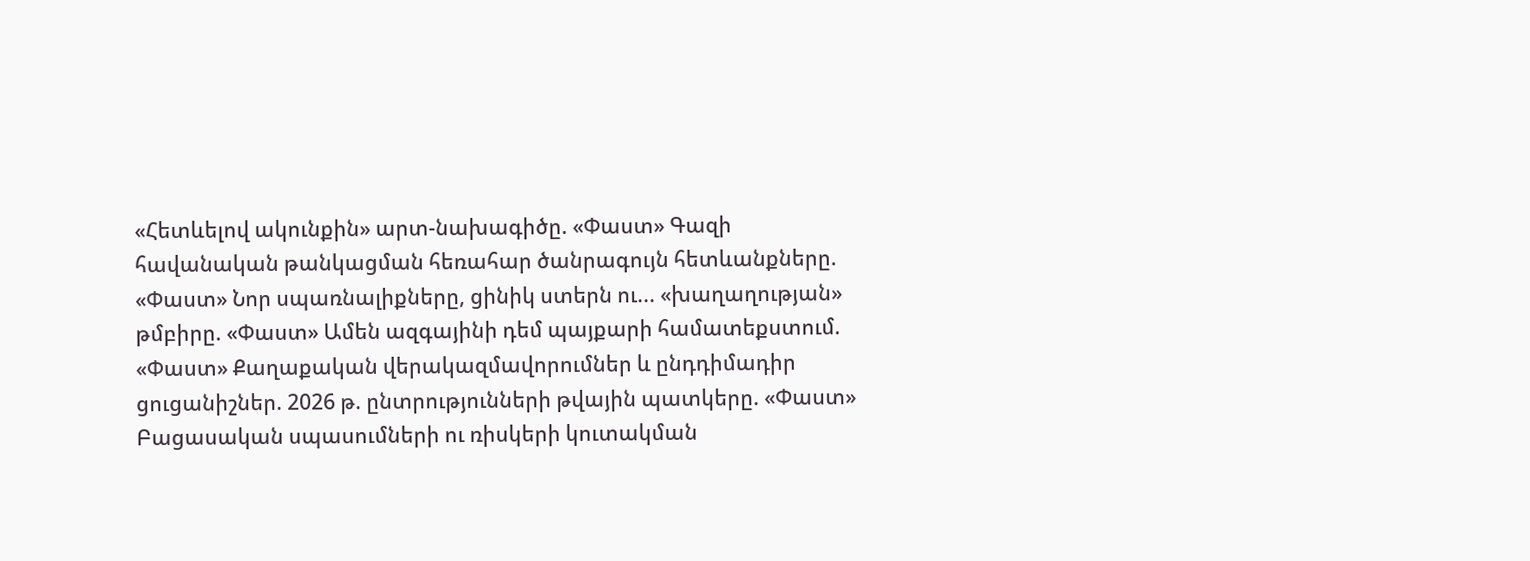«Հետևելով ակունքին» արտ-նախագիծը. «Փաստ» Գազի հավանական թանկացման հեռահար ծանրագույն հետևանքները. «Փաստ» Նոր սպառնալիքները, ցինիկ ստերն ու... «խաղաղության» թմբիրը. «Փաստ» Ամեն ազգայինի դեմ պայքարի համատեքստում. «Փաստ» Քաղաքական վերակազմավորումներ և ընդդիմադիր ցուցանիշներ. 2026 թ. ընտրությունների թվային պատկերը. «Փաստ» Բացասական սպասումների ու ռիսկերի կուտակման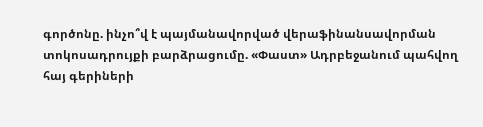գործոնը. ինչո՞վ է պայմանավորված վերաֆինանսավորման տոկոսադրույքի բարձրացումը. «Փաստ» Ադրբեջանում պահվող հայ գերիների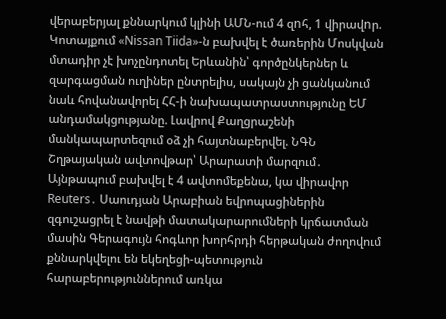վերաբերյալ քննարկում կլինի ԱՄՆ-ում 4 զnհ, 1 վիրավnր. Կոտայքում «Nissan Tiida»-ն բախվել է ծառերին Մոսկվան մտադիր չէ խոչընդոտել Երևանին՝ գործընկերներ և զարգացման ուղիներ ընտրելիս, սակայն չի ցանկանում նաև հովանավորել ՀՀ-ի նախապատրաստությունը ԵՄ անդամակցությանը. Լավրով Քաղցրաշենի մանկապարտեզում օձ չի հայտնաբերվել. ՆԳՆ Շղթայական ավտովթար՝ Արարատի մարզում․ Այնթապում բախվել է 4 ավտոմեքենա, կա վիրավոր Reuters․ Սաուդյան Արաբիան եվրոպացիներին զգուշացրել է նավթի մատակարարումների կրճատման մասին Գերագույն հոգևոր խորհրդի հերթական ժողովում քննարկվելու են եկեղեցի-պետություն հարաբերություններում առկա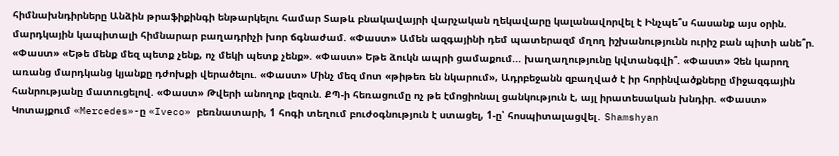հիմնախնդիրները Անձին թրաֆիքինգի ենթարկելու համար Տաթև բնակավայրի վարչական ղեկավարը կալանավորվել է Ինչպե՞ս հասանք այս օրին. մարդկային կապիտալի հիմնարար բաղադրիչի խոր ճգնաժամ. «Փաստ» Ամեն ազգայինի դեմ պատերազմ մղող իշխանությունն ուրիշ բան պիտի անե՞ր. «Փաստ» «Եթե մենք մեզ պետք չենք, ոչ մեկի պետք չենք». «Փաստ» Եթե ձուկն ապրի ցամաքում... խաղաղությունը կվտանգվի՞. «Փաստ» Չեն կարող առանց մարդկանց կյանքը դժոխքի վերածելու. «Փաստ» Մինչ մեզ մոտ «թիթեռ են նկարում», Ադրբեջանն զբաղված է իր հորինվածքները միջազգային հանրությանը մատուցելով. «Փաստ» Թվերի անողոք լեզուն. ՔՊ-ի հեռացումը ոչ թե էմոցիոնալ ցանկություն է, այլ իրատեսական խնդիր. «Փաստ» Կոտայքում «Mercedes»-ը «Iveco» բեռնատարի, 1 հոգի տեղում բուժօգնություն է ստացել, 1-ը՝ հոսպիտալացվել․ Shamshyan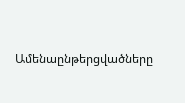Ամենաընթերցվածները